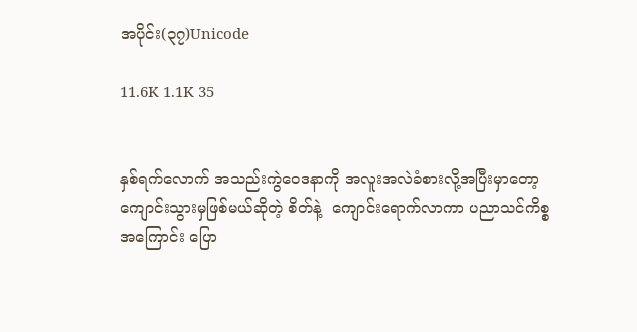အပိုင်း(၃၇)Unicode

11.6K 1.1K 35


နှစ်ရက်လောက် အသည်းကွဲဝေဒနာကို အလူးအလဲခံစားလို့အပြီးမှာတော့ ကျောင်းသွားမှဖြစ်မယ်ဆိုတဲ့ စိတ်နဲ့  ကျောင်းရောက်လာကာ ပညာသင်ကိစ္စအကြောင်း ပြော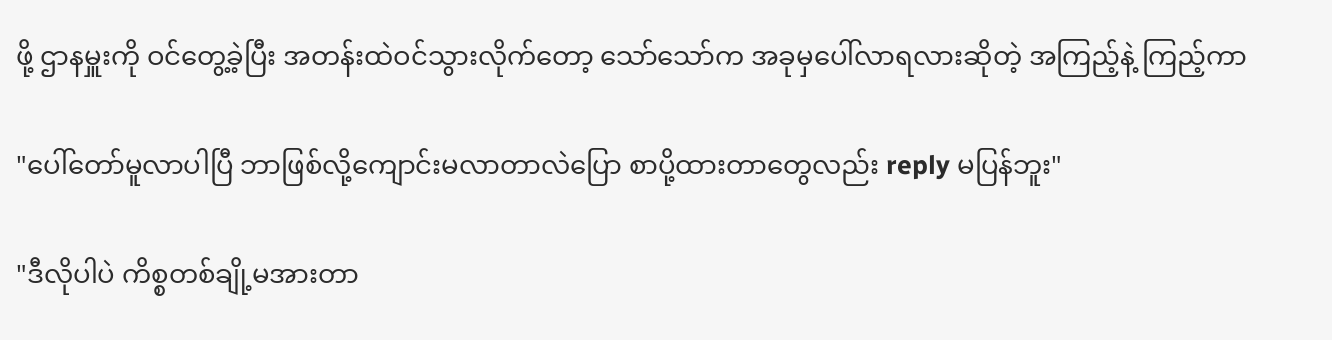ဖို့ ဌာနမှူးကို ဝင်တွေ့ခဲ့ပြီး အတန်းထဲဝင်သွားလိုက်တော့ သော်သော်က အခုမှပေါ်လာရလားဆိုတဲ့ အကြည့်နဲ့ ကြည့်ကာ

"ပေါ်တော်မူလာပါပြီ ဘာဖြစ်လို့ကျောင်းမလာတာလဲပြော စာပို့ထားတာတွေလည်း reply မပြန်ဘူး"

"ဒီလိုပါပဲ ကိစ္စတစ်ချို့မအားတာ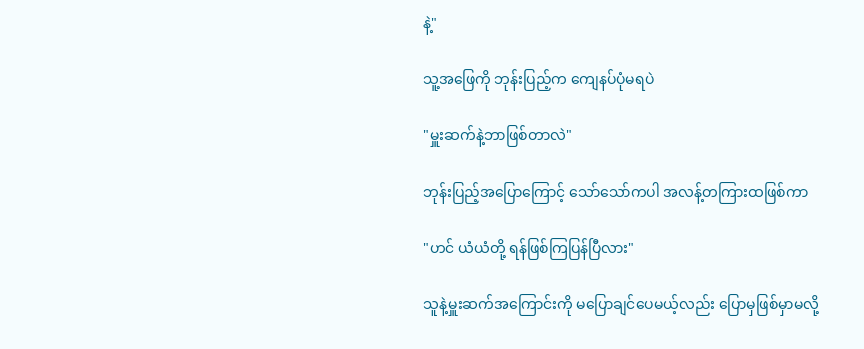နဲ့"

သူ့အဖြေကို ဘုန်းပြည့်က ကျေနပ်ပုံမရပဲ

"မှူးဆက်နဲ့ဘာဖြစ်တာလဲ"

ဘုန်းပြည့်အပြောကြောင့် သော်သော်ကပါ အလန့်တကြားထဖြစ်ကာ

"ဟင် ယံယံတို့ ရန်ဖြစ်ကြပြန်ပြီလား"

သူနဲ့မှူးဆက်အကြောင်းကို မပြောချင်ပေမယ့်လည်း ပြောမှဖြစ်မှာမလို့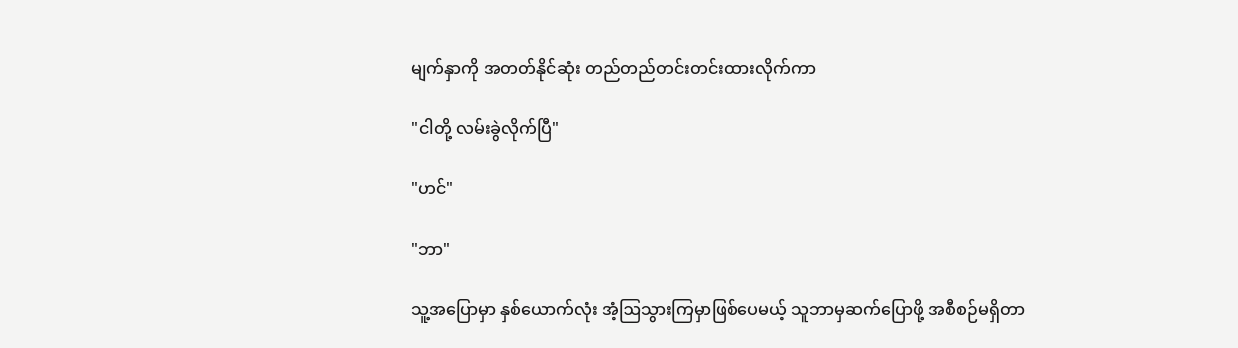မျက်နှာကို အတတ်နိုင်ဆုံး တည်တည်တင်းတင်းထားလိုက်ကာ

"ငါတို့ လမ်းခွဲလိုက်ပြီ"

"ဟင်"

"ဘာ"

သူ့အပြောမှာ နှစ်ယောက်လုံး အံ့ဩသွားကြမှာဖြစ်ပေမယ့် သူဘာမှဆက်ပြောဖို့ အစီစဉ်မရှိတာ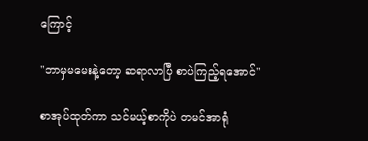ကြောင့်

"ဘာမှမမေးနဲ့တော့ ဆရာလာပြီ စာပဲကြည့်ရအောင်"

စာအုပ်ထုတ်ကာ သင်မယ့်စာကိုပဲ တမင်အာရုံ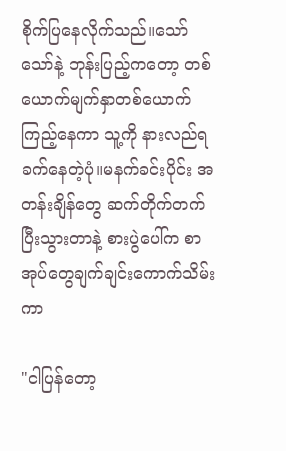စိုက်ပြနေလိုက်သည်။သော်သော်နဲ့ ဘုန်းပြည့်ကတော့ တစ်ယောက်မျက်နှာတစ်ယောက်ကြည့်နေကာ သူ့ကို နားလည်ရခက်နေတဲ့ပုံ။မနက်ခင်းပိုင်း အတန်းချိန်တွေ ဆက်တိုက်တက်ပြီးသွားတာနဲ့ စားပွဲပေါ်က စာအုပ်တွေချက်ချင်းကောက်သိမ်းကာ

"ငါပြန်တော့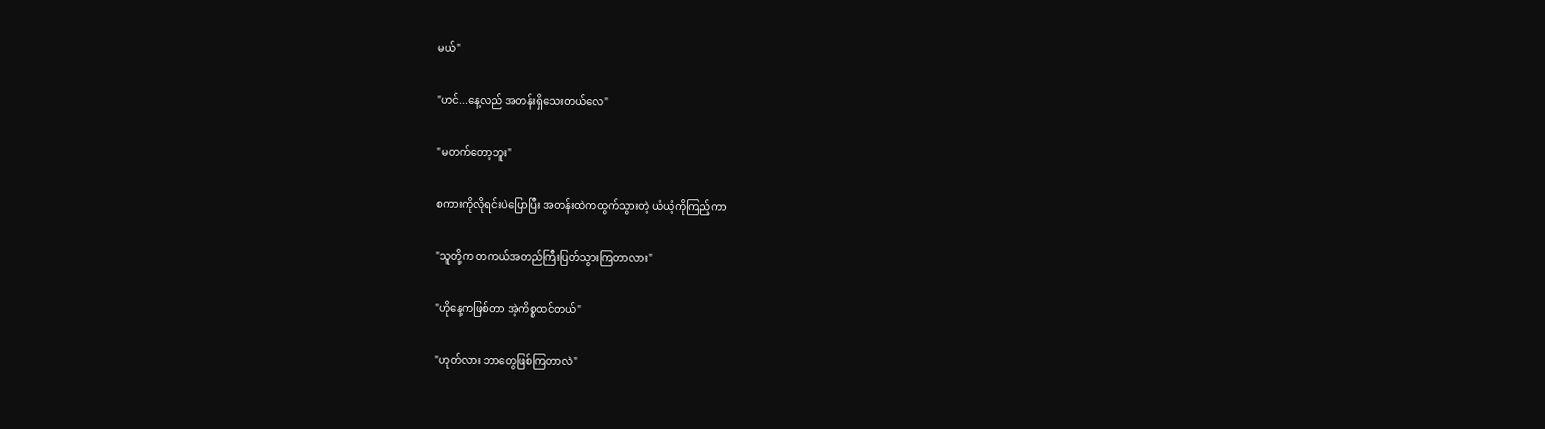မယ်"

"ဟင်...နေ့လည် အတန်းရှိသေးတယ်လေ"

"မတက်တော့ဘူး"

စကားကိုလိုရင်းပဲပြောပြီး အတန်းထဲကထွက်သွားတဲ့ ယံယံ့ကိုကြည့်ကာ

"သူတို့က တကယ်အတည်ကြီးပြတ်သွားကြတာလား"

"ဟိုနေ့ကဖြစ်တာ အဲ့ကိစ္စထင်တယ်"

"ဟုတ်လား ဘာတွေဖြစ်ကြတာလဲ"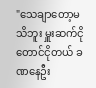"သေချာတော့မသိဘူး မှူးဆက်ငိုတောင်ငိုတယ် ခဏနေဦး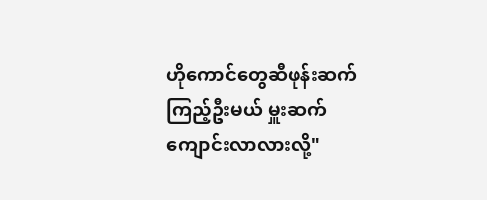ဟိုကောင်တွေဆီဖုန်းဆက်ကြည့်ဦးမယ် မှူးဆက် ကျောင်းလာလားလို့"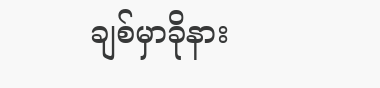ချစ်မှာခိုနား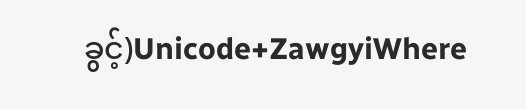ခွင့်)Unicode+ZawgyiWhere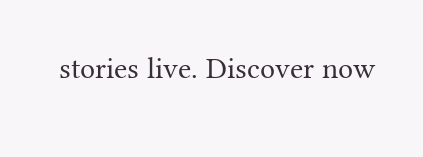stories live. Discover now